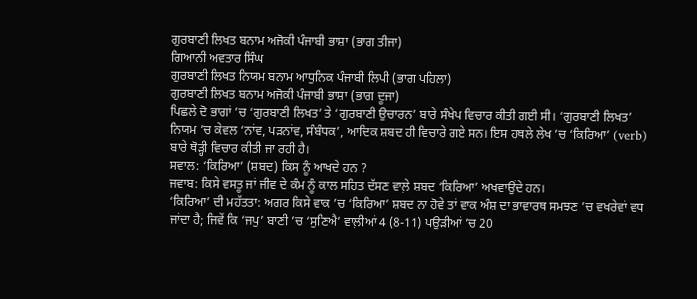ਗੁਰਬਾਣੀ ਲਿਖਤ ਬਨਾਮ ਅਜੋਕੀ ਪੰਜਾਬੀ ਭਾਸ਼ਾ (ਭਾਗ ਤੀਜਾ)
ਗਿਆਨੀ ਅਵਤਾਰ ਸਿੰਘ
ਗੁਰਬਾਣੀ ਲਿਖਤ ਨਿਯਮ ਬਨਾਮ ਆਧੁਨਿਕ ਪੰਜਾਬੀ ਲਿਪੀ (ਭਾਗ ਪਹਿਲਾ)
ਗੁਰਬਾਣੀ ਲਿਖਤ ਬਨਾਮ ਅਜੋਕੀ ਪੰਜਾਬੀ ਭਾਸ਼ਾ (ਭਾਗ ਦੂਜਾ)
ਪਿਛਲੇ ਦੋ ਭਾਗਾਂ ’ਚ ‘ਗੁਰਬਾਣੀ ਲਿਖਤ’ ਤੇ ‘ਗੁਰਬਾਣੀ ਉਚਾਰਨ’ ਬਾਰੇ ਸੰਖੇਪ ਵਿਚਾਰ ਕੀਤੀ ਗਈ ਸੀ। ‘ਗੁਰਬਾਣੀ ਲਿਖਤ’ ਨਿਯਮ ’ਚ ਕੇਵਲ ‘ਨਾਂਵ, ਪੜਨਾਂਵ, ਸੰਬੰਧਕ’, ਆਦਿਕ ਸ਼ਬਦ ਹੀ ਵਿਚਾਰੇ ਗਏ ਸਨ। ਇਸ ਹਥਲੇ ਲੇਖ ’ਚ ‘ਕਿਰਿਆ’ (verb) ਬਾਰੇ ਥੋੜ੍ਹੀ ਵਿਚਾਰ ਕੀਤੀ ਜਾ ਰਹੀ ਹੈ।
ਸਵਾਲ: ‘ਕਿਰਿਆ’ (ਸ਼ਬਦ) ਕਿਸ ਨੂੰ ਆਖਦੇ ਹਨ ?
ਜਵਾਬ: ਕਿਸੇ ਵਸਤੂ ਜਾਂ ਜੀਵ ਦੇ ਕੰਮ ਨੂੰ ਕਾਲ ਸਹਿਤ ਦੱਸਣ ਵਾਲ਼ੇ ਸ਼ਬਦ ‘ਕਿਰਿਆ’ ਅਖਵਾਉਂਦੇ ਹਨ।
‘ਕਿਰਿਆ’ ਦੀ ਮਹੱਤਤਾ: ਅਗਰ ਕਿਸੇ ਵਾਕ ’ਚ ‘ਕਿਰਿਆ’ ਸ਼ਬਦ ਨਾ ਹੋਵੇ ਤਾਂ ਵਾਕ ਅੰਸ਼ ਦਾ ਭਾਵਾਰਥ ਸਮਝਣ ’ਚ ਵਖਰੇਵਾਂ ਵਧ ਜਾਂਦਾ ਹੈ; ਜਿਵੇਂ ਕਿ ‘ਜਪੁ’ ਬਾਣੀ ’ਚ ‘ਸੁਣਿਐ’ ਵਾਲ਼ੀਆਂ 4 (8-11) ਪਉੜੀਆਂ ’ਚ 20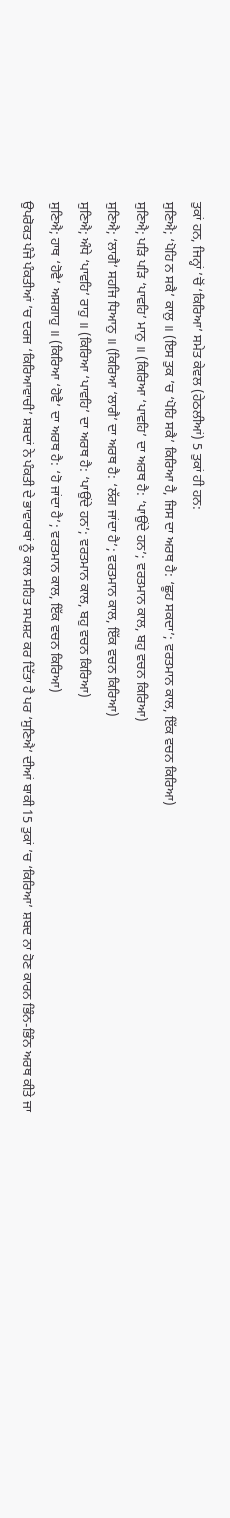ਤੁਕਾਂ ਹਨ, ਜਿਨ੍ਹਾਂ ’ਚੋਂ ‘ਕਿਰਿਆ’ ਸਮੇਤ ਕੇਵਲ (ਹੇਠਲੀਆਂ) 5 ਤੁਕਾਂ ਹੀ ਹਨ:
ਸੁਣਿਐ; ‘ਪੋਹਿ ਨ ਸਕੈ’ ਕਾਲੁ ॥ (ਇਸ ਤੁਕ ’ਚ ‘ਪੋਹਿ ਸਕੈ’ ਕਿਰਿਆ ਹੈ, ਜਿਸ ਦਾ ਅਰਥ ਹੈ: ‘ਛੂਹ ਸਕਦਾ’; ਵਰਤਮਾਨ ਕਾਲ, ਇੱਕ ਵਚਨ ਕਿਰਿਆ)
ਸੁਣਿਐ; ਪੜਿ ਪੜਿ ‘ਪਾਵਹਿ’ ਮਾਨੁ ॥ (ਕਿਰਿਆ ‘ਪਾਵਹਿ’ ਦਾ ਅਰਥ ਹੈ: ‘ਪਾਉਂਦੇ ਹਨ’; ਵਰਤਮਾਨ ਕਾਲ, ਬਹੁ ਵਚਨ ਕਿਰਿਆ)
ਸੁਣਿਐ; ‘ਲਾਗੈ’ ਸਹਜਿ ਧਿਆਨੁ ॥ (ਕਿਰਿਆ ‘ਲਾਗੈ’ ਦਾ ਅਰਥ ਹੈ: ‘ਲੱਗ ਜਾਂਦਾ ਹੈ’; ਵਰਤਮਾਨ ਕਾਲ, ਇੱਕ ਵਚਨ ਕਿਰਿਆ)
ਸੁਣਿਐ; ਅੰਧੇ ‘ਪਾਵਹਿ’ ਰਾਹੁ ॥ (ਕਿਰਿਆ ‘ਪਾਵਹਿ’ ਦਾ ਅਰਥ ਹੈ: ‘ਪਾਉਂਦੇ ਹਨ’; ਵਰਤਮਾਨ ਕਾਲ, ਬਹੁ ਵਚਨ ਕਿਰਿਆ)
ਸੁਣਿਐ; ਹਾਥ ‘ਹੋਵੈ’ ਅਸਗਾਹੁ ॥ (ਕਿਰਿਆ ‘ਹੋਵੈ’ ਦਾ ਅਰਥ ਹੈ: ‘ਹੋ ਜਾਂਦਾ ਹੈ’; ਵਰਤਮਾਨ ਕਾਲ, ਇੱਕ ਵਚਨ ਕਿਰਿਆ)
ਉਪਰੋਕਤ ਪੰਜੇ ਪੰਕਤੀਆਂ ’ਚ ਦਰਜ ‘ਕਿਰਿਆਵਾਚੀ’ ਸ਼ਬਦਾਂ ਨੇ ਪੰਕਤੀ ਦੇ ਭਾਵਾਰਥਾਂ ਨੂੰ ਕਾਲ ਸਹਿਤ ਸਪਸ਼ਟ ਕਰ ਦਿੱਤਾ ਹੈ ਪਰ ‘ਸੁਣਿਐ’ ਦੀਆਂ ਬਾਕੀ 15 ਤੁਕਾਂ ’ਚ ‘ਕਿਰਿਆ’ ਸ਼ਬਦ ਨਾ ਹੋਣ ਕਾਰਨ ਭਿੰਨ-ਭਿੰਨ ਅਰਥ ਕੀਤੇ ਜਾ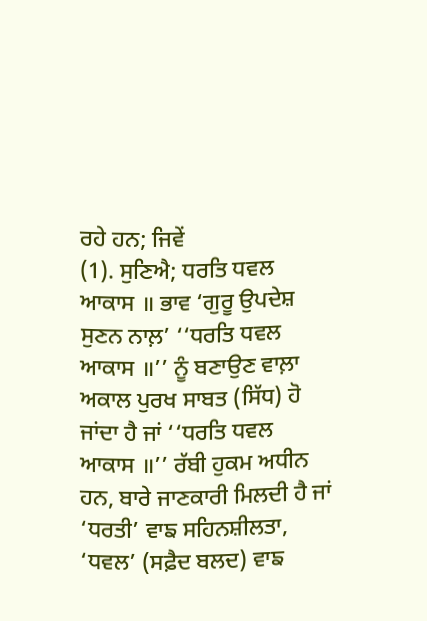ਰਹੇ ਹਨ; ਜਿਵੇਂ
(1). ਸੁਣਿਐ; ਧਰਤਿ ਧਵਲ ਆਕਾਸ ॥ ਭਾਵ ‘ਗੁਰੂ ਉਪਦੇਸ਼ ਸੁਣਨ ਨਾਲ਼’ ‘‘ਧਰਤਿ ਧਵਲ ਆਕਾਸ ॥’’ ਨੂੰ ਬਣਾਉਣ ਵਾਲ਼ਾ ਅਕਾਲ ਪੁਰਖ ਸਾਬਤ (ਸਿੱਧ) ਹੋ ਜਾਂਦਾ ਹੈ ਜਾਂ ‘‘ਧਰਤਿ ਧਵਲ ਆਕਾਸ ॥’’ ਰੱਬੀ ਹੁਕਮ ਅਧੀਨ ਹਨ, ਬਾਰੇ ਜਾਣਕਾਰੀ ਮਿਲਦੀ ਹੈ ਜਾਂ ‘ਧਰਤੀ’ ਵਾਙ ਸਹਿਨਸ਼ੀਲਤਾ, ‘ਧਵਲ’ (ਸਫ਼ੈਦ ਬਲਦ) ਵਾਙ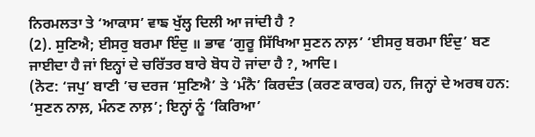ਨਿਰਮਲਤਾ ਤੇ ‘ਆਕਾਸ’ ਵਾਙ ਖੁੱਲ੍ਹ ਦਿਲੀ ਆ ਜਾਂਦੀ ਹੈ ?
(2). ਸੁਣਿਐ; ਈਸਰੁ ਬਰਮਾ ਇੰਦੁ ॥ ਭਾਵ ‘ਗੁਰੂ ਸਿੱਖਿਆ ਸੁਣਨ ਨਾਲ਼’ ‘ਈਸਰੁ ਬਰਮਾ ਇੰਦੁ’ ਬਣ ਜਾਈਦਾ ਹੈ ਜਾਂ ਇਨ੍ਹਾਂ ਦੇ ਚਰਿੱਤਰ ਬਾਰੇ ਬੋਧ ਹੋ ਜਾਂਦਾ ਹੈ ?, ਆਦਿ।
(ਨੋਟ: ‘ਜਪੁ’ ਬਾਣੀ ’ਚ ਦਰਜ ‘ਸੁਣਿਐ’ ਤੇ ‘ਮੰਨੈ’ ਕਿਰਦੰਤ (ਕਰਣ ਕਾਰਕ) ਹਨ, ਜਿਨ੍ਹਾਂ ਦੇ ਅਰਥ ਹਨ: ‘ਸੁਣਨ ਨਾਲ਼, ਮੰਨਣ ਨਾਲ਼’; ਇਨ੍ਹਾਂ ਨੂੰ ‘ਕਿਰਿਆ’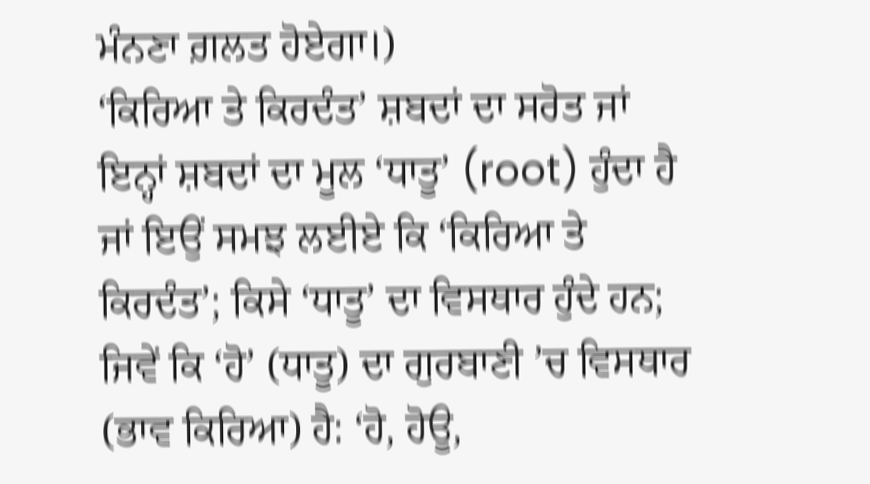ਮੰਨਣਾ ਗ਼ਲਤ ਹੋਏਗਾ।)
‘ਕਿਰਿਆ ਤੇ ਕਿਰਦੰਤ’ ਸ਼ਬਦਾਂ ਦਾ ਸਰੋਤ ਜਾਂ ਇਨ੍ਹਾਂ ਸ਼ਬਦਾਂ ਦਾ ਮੂਲ ‘ਧਾਤੂ’ (root) ਹੁੰਦਾ ਹੈ ਜਾਂ ਇਉਂ ਸਮਝ ਲਈਏ ਕਿ ‘ਕਿਰਿਆ ਤੇ ਕਿਰਦੰਤ’; ਕਿਸੇ ‘ਧਾਤੂ’ ਦਾ ਵਿਸਥਾਰ ਹੁੰਦੇ ਹਨ; ਜਿਵੇਂ ਕਿ ‘ਹੋ’ (ਧਾਤੂ) ਦਾ ਗੁਰਬਾਣੀ ’ਚ ਵਿਸਥਾਰ (ਭਾਵ ਕਿਰਿਆ) ਹੈ: ‘ਹੋ, ਹੋਊ,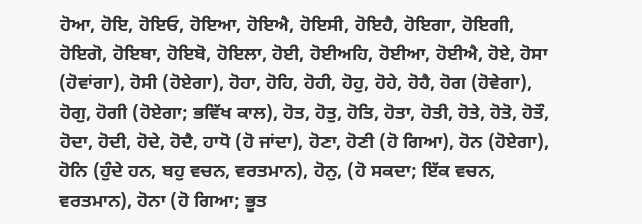ਹੋਆ, ਹੋਇ, ਹੋਇਓ, ਹੋਇਆ, ਹੋਇਐ, ਹੋਇਸੀ, ਹੋਇਹੈ, ਹੋਇਗਾ, ਹੋਇਗੀ, ਹੋਇਗੋ, ਹੋਇਬਾ, ਹੋਇਬੋ, ਹੋਇਲਾ, ਹੋਈ, ਹੋਈਅਹਿ, ਹੋਈਆ, ਹੋਈਐ, ਹੋਏ, ਹੋਸਾ (ਹੋਵਾਂਗਾ), ਹੋਸੀ (ਹੋਏਗਾ), ਹੋਹਾ, ਹੋਹਿ, ਹੋਹੀ, ਹੋਹੁ, ਹੋਹੇ, ਹੋਹੈ, ਹੋਗ (ਹੋਵੇਗਾ), ਹੋਗੁ, ਹੋਗੀ (ਹੋਏਗਾ; ਭਵਿੱਖ ਕਾਲ), ਹੋਤ, ਹੋਤੁ, ਹੋਤਿ, ਹੋਤਾ, ਹੋਤੀ, ਹੋਤੇ, ਹੋਤੋ, ਹੋਤੌ, ਹੋਦਾ, ਹੋਦੀ, ਹੋਦੇ, ਹੋਦੈ, ਹਾਧੋ (ਹੋ ਜਾਂਦਾ), ਹੋਣਾ, ਹੋਣੀ (ਹੋ ਗਿਆ), ਹੋਨ (ਹੋਏਗਾ), ਹੋਨਿ (ਹੁੰਦੇ ਹਨ, ਬਹੁ ਵਚਨ, ਵਰਤਮਾਨ), ਹੋਨੁ, (ਹੋ ਸਕਦਾ; ਇੱਕ ਵਚਨ, ਵਰਤਮਾਨ), ਹੋਨਾ (ਹੋ ਗਿਆ; ਭੂਤ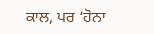ਕਾਲ, ਪਰ ‘ਹੋਨਾ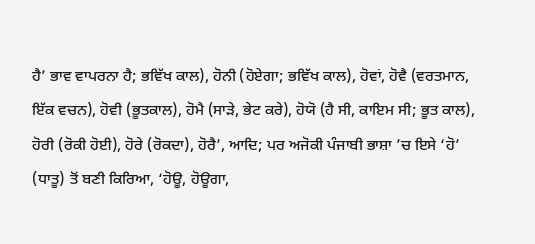ਹੈ’ ਭਾਵ ਵਾਪਰਨਾ ਹੈ; ਭਵਿੱਖ ਕਾਲ), ਹੋਨੀ (ਹੋਏਗਾ; ਭਵਿੱਖ ਕਾਲ), ਹੋਵਾਂ, ਹੋਵੈ (ਵਰਤਮਾਨ, ਇੱਕ ਵਚਨ), ਹੋਵੀ (ਭੂਤਕਾਲ), ਹੋਮੈ (ਸਾੜੇ, ਭੇਟ ਕਰੇ), ਹੋਯੋ (ਹੈ ਸੀ, ਕਾਇਮ ਸੀ; ਭੂਤ ਕਾਲ), ਹੋਰੀ (ਰੋਕੀ ਹੋਈ), ਹੋਰੇ (ਰੋਕਦਾ), ਹੋਰੈ’, ਆਦਿ; ਪਰ ਅਜੋਕੀ ਪੰਜਾਬੀ ਭਾਸ਼ਾ ’ਚ ਇਸੇ ‘ਹੋ’ (ਧਾਤੂ) ਤੋਂ ਬਣੀ ਕਿਰਿਆ, ‘ਹੋਊ, ਹੋਊਗਾ,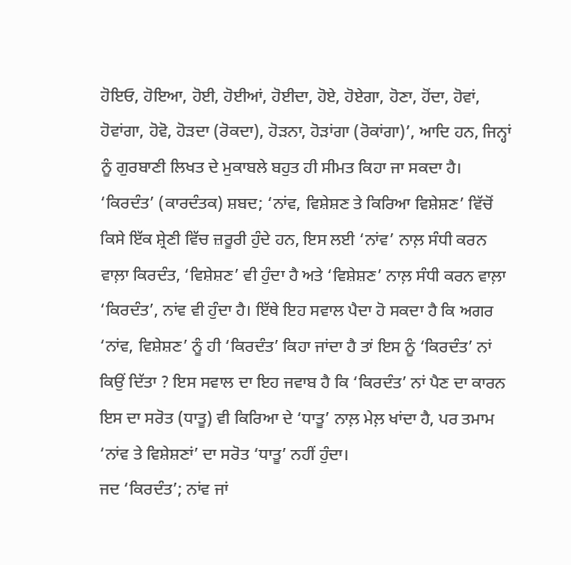ਹੋਇਓ, ਹੋਇਆ, ਹੋਈ, ਹੋਈਆਂ, ਹੋਈਦਾ, ਹੋਏ, ਹੋਏਗਾ, ਹੋਣਾ, ਹੋਂਦਾ, ਹੋਵਾਂ, ਹੋਵਾਂਗਾ, ਹੋਵੋ, ਹੋੜਦਾ (ਰੋਕਦਾ), ਹੋੜਨਾ, ਹੋੜਾਂਗਾ (ਰੋਕਾਂਗਾ)’, ਆਦਿ ਹਨ, ਜਿਨ੍ਹਾਂ ਨੂੰ ਗੁਰਬਾਣੀ ਲਿਖਤ ਦੇ ਮੁਕਾਬਲੇ ਬਹੁਤ ਹੀ ਸੀਮਤ ਕਿਹਾ ਜਾ ਸਕਦਾ ਹੈ।
‘ਕਿਰਦੰਤ’ (ਕਾਰਦੰਤਕ) ਸ਼ਬਦ; ‘ਨਾਂਵ, ਵਿਸ਼ੇਸ਼ਣ ਤੇ ਕਿਰਿਆ ਵਿਸ਼ੇਸ਼ਣ’ ਵਿੱਚੋਂ ਕਿਸੇ ਇੱਕ ਸ਼੍ਰੇਣੀ ਵਿੱਚ ਜ਼ਰੂਰੀ ਹੁੰਦੇ ਹਨ, ਇਸ ਲਈ ‘ਨਾਂਵ’ ਨਾਲ਼ ਸੰਧੀ ਕਰਨ ਵਾਲ਼ਾ ਕਿਰਦੰਤ, ‘ਵਿਸ਼ੇਸ਼ਣ’ ਵੀ ਹੁੰਦਾ ਹੈ ਅਤੇ ‘ਵਿਸ਼ੇਸ਼ਣ’ ਨਾਲ਼ ਸੰਧੀ ਕਰਨ ਵਾਲ਼ਾ ‘ਕਿਰਦੰਤ’, ਨਾਂਵ ਵੀ ਹੁੰਦਾ ਹੈ। ਇੱਥੇ ਇਹ ਸਵਾਲ ਪੈਦਾ ਹੋ ਸਕਦਾ ਹੈ ਕਿ ਅਗਰ ‘ਨਾਂਵ, ਵਿਸ਼ੇਸ਼ਣ’ ਨੂੰ ਹੀ ‘ਕਿਰਦੰਤ’ ਕਿਹਾ ਜਾਂਦਾ ਹੈ ਤਾਂ ਇਸ ਨੂੰ ‘ਕਿਰਦੰਤ’ ਨਾਂ ਕਿਉਂ ਦਿੱਤਾ ? ਇਸ ਸਵਾਲ ਦਾ ਇਹ ਜਵਾਬ ਹੈ ਕਿ ‘ਕਿਰਦੰਤ’ ਨਾਂ ਪੈਣ ਦਾ ਕਾਰਨ ਇਸ ਦਾ ਸਰੋਤ (ਧਾਤੂ) ਵੀ ਕਿਰਿਆ ਦੇ ‘ਧਾਤੂ’ ਨਾਲ਼ ਮੇਲ਼ ਖਾਂਦਾ ਹੈ, ਪਰ ਤਮਾਮ ‘ਨਾਂਵ ਤੇ ਵਿਸ਼ੇਸ਼ਣਾਂ’ ਦਾ ਸਰੋਤ ‘ਧਾਤੂ’ ਨਹੀਂ ਹੁੰਦਾ।
ਜਦ ‘ਕਿਰਦੰਤ’; ਨਾਂਵ ਜਾਂ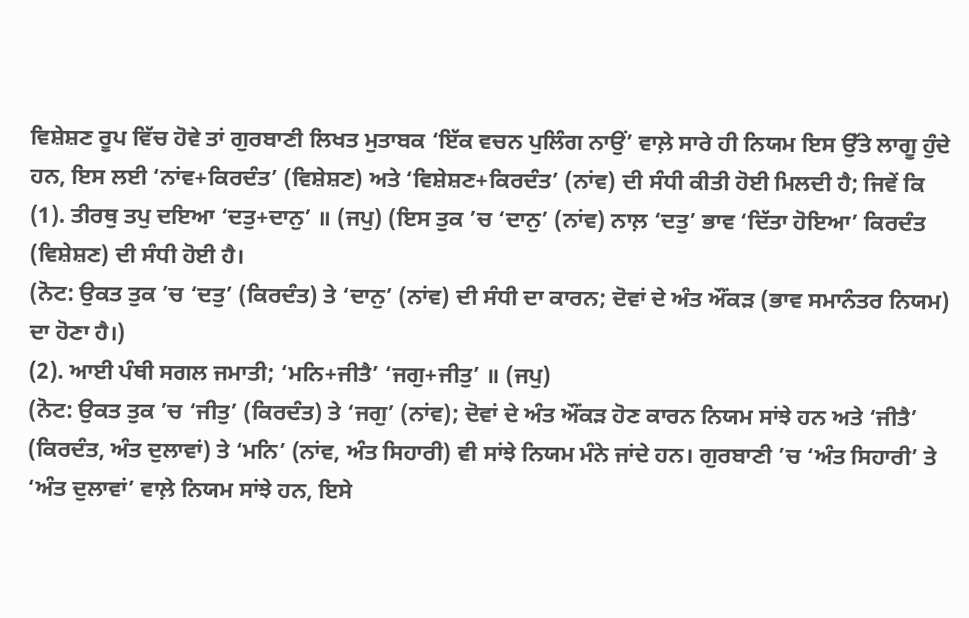ਵਿਸ਼ੇਸ਼ਣ ਰੂਪ ਵਿੱਚ ਹੋਵੇ ਤਾਂ ਗੁਰਬਾਣੀ ਲਿਖਤ ਮੁਤਾਬਕ ‘ਇੱਕ ਵਚਨ ਪੁਲਿੰਗ ਨਾਉਂ’ ਵਾਲ਼ੇ ਸਾਰੇ ਹੀ ਨਿਯਮ ਇਸ ਉੱਤੇ ਲਾਗੂ ਹੁੰਦੇ ਹਨ, ਇਸ ਲਈ ‘ਨਾਂਵ+ਕਿਰਦੰਤ’ (ਵਿਸ਼ੇਸ਼ਣ) ਅਤੇ ‘ਵਿਸ਼ੇਸ਼ਣ+ਕਿਰਦੰਤ’ (ਨਾਂਵ) ਦੀ ਸੰਧੀ ਕੀਤੀ ਹੋਈ ਮਿਲਦੀ ਹੈ; ਜਿਵੇਂ ਕਿ
(1). ਤੀਰਥੁ ਤਪੁ ਦਇਆ ‘ਦਤੁ+ਦਾਨੁ’ ॥ (ਜਪੁ) (ਇਸ ਤੁਕ ’ਚ ‘ਦਾਨੁ’ (ਨਾਂਵ) ਨਾਲ਼ ‘ਦਤੁ’ ਭਾਵ ‘ਦਿੱਤਾ ਹੋਇਆ’ ਕਿਰਦੰਤ (ਵਿਸ਼ੇਸ਼ਣ) ਦੀ ਸੰਧੀ ਹੋਈ ਹੈ।
(ਨੋਟ: ਉਕਤ ਤੁਕ ’ਚ ‘ਦਤੁ’ (ਕਿਰਦੰਤ) ਤੇ ‘ਦਾਨੁ’ (ਨਾਂਵ) ਦੀ ਸੰਧੀ ਦਾ ਕਾਰਨ; ਦੋਵਾਂ ਦੇ ਅੰਤ ਔਂਕੜ (ਭਾਵ ਸਮਾਨੰਤਰ ਨਿਯਮ) ਦਾ ਹੋਣਾ ਹੈ।)
(2). ਆਈ ਪੰਥੀ ਸਗਲ ਜਮਾਤੀ; ‘ਮਨਿ+ਜੀਤੈ’ ‘ਜਗੁ+ਜੀਤੁ’ ॥ (ਜਪੁ)
(ਨੋਟ: ਉਕਤ ਤੁਕ ’ਚ ‘ਜੀਤੁ’ (ਕਿਰਦੰਤ) ਤੇ ‘ਜਗੁ’ (ਨਾਂਵ); ਦੋਵਾਂ ਦੇ ਅੰਤ ਔਂਕੜ ਹੋਣ ਕਾਰਨ ਨਿਯਮ ਸਾਂਝੇ ਹਨ ਅਤੇ ‘ਜੀਤੈ’ (ਕਿਰਦੰਤ, ਅੰਤ ਦੁਲਾਵਾਂ) ਤੇ ‘ਮਨਿ’ (ਨਾਂਵ, ਅੰਤ ਸਿਹਾਰੀ) ਵੀ ਸਾਂਝੇ ਨਿਯਮ ਮੰਨੇ ਜਾਂਦੇ ਹਨ। ਗੁਰਬਾਣੀ ’ਚ ‘ਅੰਤ ਸਿਹਾਰੀ’ ਤੇ ‘ਅੰਤ ਦੁਲਾਵਾਂ’ ਵਾਲ਼ੇ ਨਿਯਮ ਸਾਂਝੇ ਹਨ, ਇਸੇ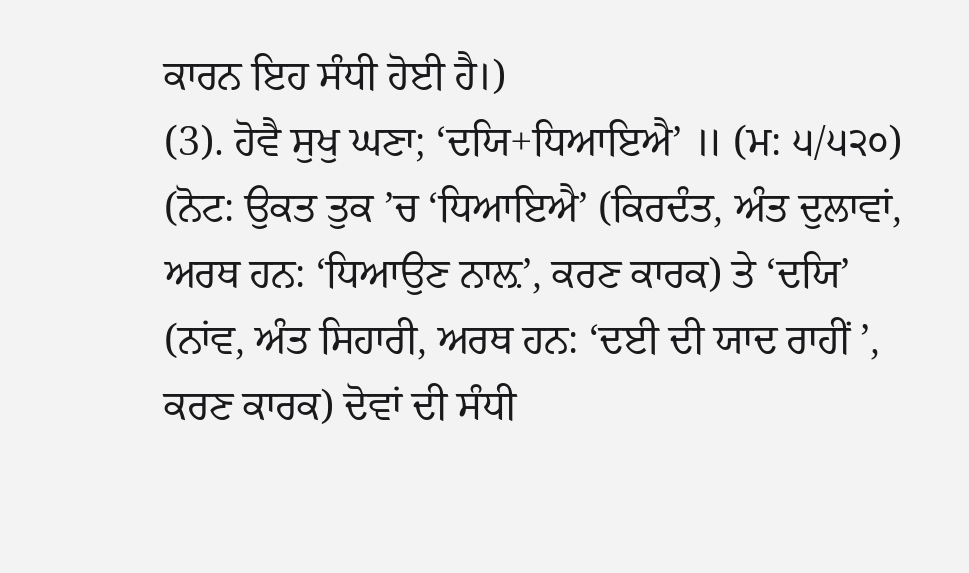ਕਾਰਨ ਇਹ ਸੰਧੀ ਹੋਈ ਹੈ।)
(3). ਹੋਵੈ ਸੁਖੁ ਘਣਾ; ‘ਦਯਿ+ਧਿਆਇਐ’ ॥ (ਮ: ੫/੫੨੦)
(ਨੋਟ: ਉਕਤ ਤੁਕ ’ਚ ‘ਧਿਆਇਐ’ (ਕਿਰਦੰਤ, ਅੰਤ ਦੁਲਾਵਾਂ, ਅਰਥ ਹਨ: ‘ਧਿਆਉਣ ਨਾਲ਼’, ਕਰਣ ਕਾਰਕ) ਤੇ ‘ਦਯਿ’ (ਨਾਂਵ, ਅੰਤ ਸਿਹਾਰੀ, ਅਰਥ ਹਨ: ‘ਦਈ ਦੀ ਯਾਦ ਰਾਹੀਂ ’, ਕਰਣ ਕਾਰਕ) ਦੋਵਾਂ ਦੀ ਸੰਧੀ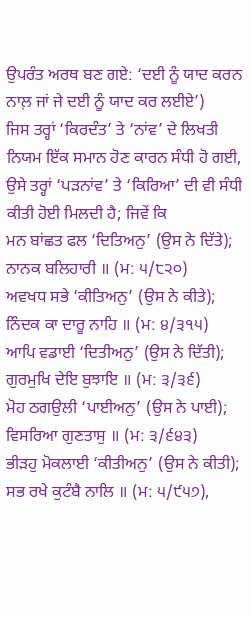ਉਪਰੰਤ ਅਰਥ ਬਣ ਗਏ: ‘ਦਈ ਨੂੰ ਯਾਦ ਕਰਨ ਨਾਲ਼ ਜਾਂ ਜੇ ਦਈ ਨੂੰ ਯਾਦ ਕਰ ਲਈਏ’)
ਜਿਸ ਤਰ੍ਹਾਂ ‘ਕਿਰਦੰਤ’ ਤੇ ‘ਨਾਂਵ’ ਦੇ ਲਿਖਤੀ ਨਿਯਮ ਇੱਕ ਸਮਾਨ ਹੋਣ ਕਾਰਨ ਸੰਧੀ ਹੋ ਗਈ, ਉਸੇ ਤਰ੍ਹਾਂ ‘ਪੜਨਾਂਵ’ ਤੇ ‘ਕਿਰਿਆ’ ਦੀ ਵੀ ਸੰਧੀ ਕੀਤੀ ਹੋਈ ਮਿਲਦੀ ਹੈ; ਜਿਵੇਂ ਕਿ
ਮਨ ਬਾਂਛਤ ਫਲ ‘ਦਿਤਿਅਨੁ’ (ਉਸ ਨੇ ਦਿੱਤੇ); ਨਾਨਕ ਬਲਿਹਾਰੀ ॥ (ਮ: ੫/੮੨੦)
ਅਵਖਧ ਸਭੇ ‘ਕੀਤਿਅਨੁ’ (ਉਸ ਨੇ ਕੀਤੇ); ਨਿੰਦਕ ਕਾ ਦਾਰੂ ਨਾਹਿ ॥ (ਮ: ੪/੩੧੫)
ਆਪਿ ਵਡਾਈ ‘ਦਿਤੀਅਨੁ’ (ਉਸ ਨੇ ਦਿੱਤੀ); ਗੁਰਮੁਖਿ ਦੇਇ ਬੁਝਾਇ ॥ (ਮ: ੩/੩੬)
ਮੋਹ ਠਗਉਲੀ ‘ਪਾਈਅਨੁ’ (ਉਸ ਨੇ ਪਾਈ); ਵਿਸਰਿਆ ਗੁਣਤਾਸੁ ॥ (ਮ: ੩/੬੪੩)
ਭੀੜਹੁ ਮੋਕਲਾਈ ‘ਕੀਤੀਅਨੁ’ (ਉਸ ਨੇ ਕੀਤੀ); ਸਭ ਰਖੇ ਕੁਟੰਬੈ ਨਾਲਿ ॥ (ਮ: ੫/੯੫੭),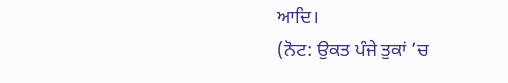ਆਦਿ।
(ਨੋਟ: ਉਕਤ ਪੰਜੇ ਤੁਕਾਂ ’ਚ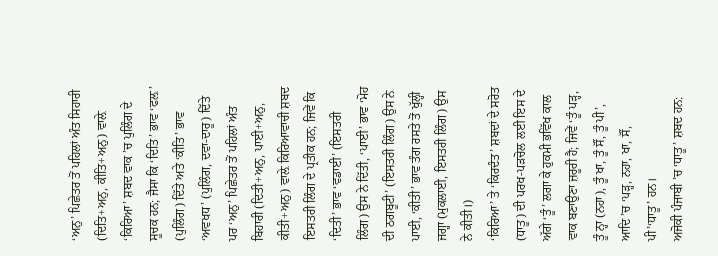‘ਅਨੁ’ ਪਿਛੇਤਰ ਤੋਂ ਪਹਿਲਾਂ ਅੰਤ ਸਿਹਾਰੀ (ਦਿਤਿ+ਅਨੁ, ਕੀਤਿ+ਅਨੁ) ਵਾਲ਼ੇ ‘ਕਿਰਿਆ’ ਸ਼ਬਦ ਵਾਕ ’ਚ ਪੁਲਿੰਗ ਦੇ ਸੂਚਕ ਹਨ; ਜੈਸਾ ਕਿ ‘ਦਿਤਿ’ ਭਾਵ ‘ਫਲ਼’ (ਪੁਲਿੰਗ) ਦਿੱਤੇ ਅਤੇ ‘ਕੀਤਿ’ ਭਾਵ ‘ਅਵਖਧ’ (ਪੁਲਿੰਗ, ਦਵਾ-ਦਾਰੂ) ਦਿੱਤੇ ਪਰ ‘ਅਨੁ’ ਪਿਛੇਤਰ ਤੋਂ ਪਹਿਲਾਂ ਅੰਤ ਬਿਹਾਰੀ (ਦਿਤੀ+ਅਨੁ, ਪਾਈ+ਅਨੁ, ਕੀਤੀ+ਅਨੁ) ਵਾਲ਼ੇ ਕਿਰਿਆਵਾਚੀ ਸ਼ਬਦ ਇਸਤਰੀ ਲਿੰਗ ਦੇ ਪ੍ਰਤੀਕ ਹਨ; ਜਿਵੇਂ ਕਿ ‘ਦਿਤੀ’ ਭਾਵ ‘ਵਡਾਈ’ (ਇਸਤਰੀ ਲਿੰਗ) ਉਸ ਨੇ ਦਿੱਤੀ, ‘ਪਾਈ’ ਭਾਵ ‘ਮੋਹ ਦੀ ਠਗਬੂਟੀ’ (ਇਸਤਰੀ ਲਿੰਗ) ਉਸ ਨੇ ਪਾਈ, ‘ਕੀਤੀ’ ਭਾਵ ਤੰਗ ਰਸਤੇ ਤੋਂ ਖੁੱਲ੍ਹੀ ਜਗ੍ਹਾ (ਮੁਕਲਾਈ, ਇਸਤਰੀ ਲਿੰਗ) ਉਸ ਨੇ ਕੀਤੀ।)
‘ਕਿਰਿਆ’ ਤੇ ‘ਕਿਰਦੰਤ’ ਸ਼ਬਦਾਂ ਦੇ ਸਰੋਤ (ਧਾਤੂ) ਦੀ ਪਰਖ-ਪੜਚੋਲ ਲਈ ਇਸ ਦੇ ਅੱਗੇ ‘ਤੂੰ’ ਲਗਾ ਕੇ ਹੁਕਮੀ ਭਵਿੱਖ ਕਾਲ ਵਾਕ ਬਣਾਉਣਾ ਜ਼ਰੂਰੀ ਹੈ; ਜਿਵੇਂ ‘ਤੂੰ ਪੜ੍ਹ, ਤੂੰ ਨ੍ਹਾ (ਨਹਾ), ਤੂੰ ਖਾ, ਤੂੰ ਸੌਂ, ਤੂੰ ਪੀ’, ਆਦਿ ’ਚ ‘ਪੜ੍ਹ, ਨਹਾ, ਖਾ, ਸੌਂ, ਪੀ’‘ਧਾਤੂ’ ਹਨ।
ਅਜੋਕੀ ਪੰਜਾਬੀ ’ਚ ‘ਧਾਤੂ’ ਸ਼ਬਦ ਹਨ: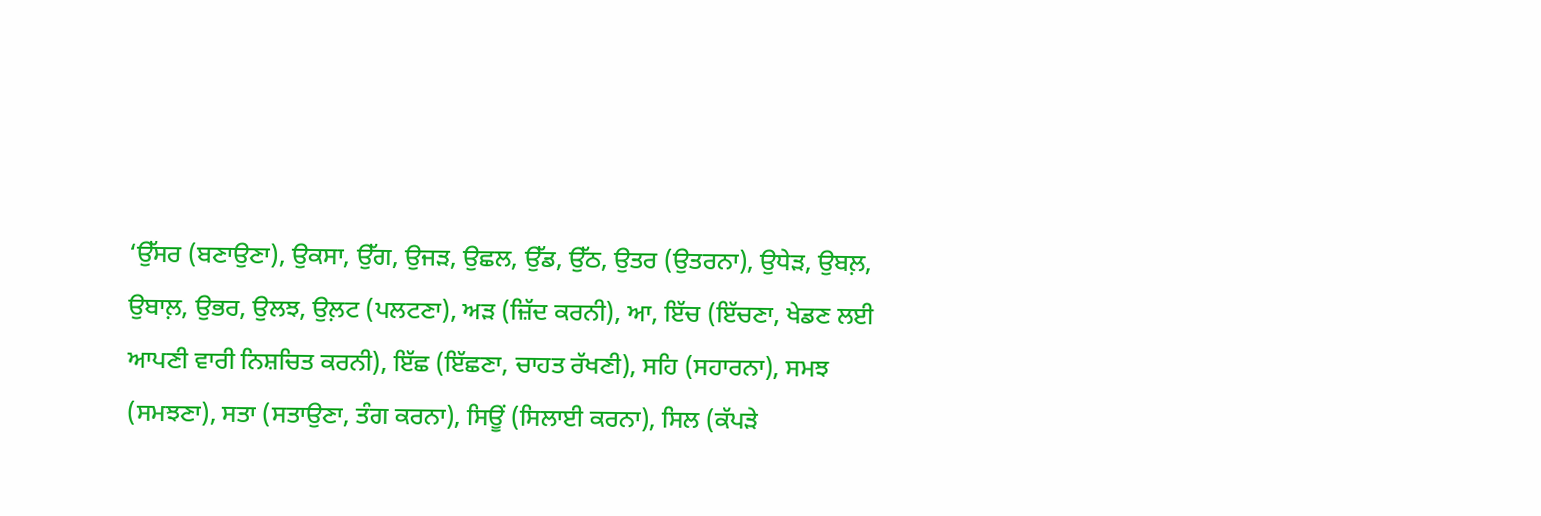‘ਉੱਸਰ (ਬਣਾਉਣਾ), ਉਕਸਾ, ਉੱਗ, ਉਜੜ, ਉਛਲ, ਉੱਡ, ਉੱਠ, ਉਤਰ (ਉਤਰਨਾ), ਉਧੇੜ, ਉਬਲ਼, ਉਬਾਲ਼, ਉਭਰ, ਉਲਝ, ਉਲ਼ਟ (ਪਲਟਣਾ), ਅੜ (ਜ਼ਿੱਦ ਕਰਨੀ), ਆ, ਇੱਚ (ਇੱਚਣਾ, ਖੇਡਣ ਲਈ ਆਪਣੀ ਵਾਰੀ ਨਿਸ਼ਚਿਤ ਕਰਨੀ), ਇੱਛ (ਇੱਛਣਾ, ਚਾਹਤ ਰੱਖਣੀ), ਸਹਿ (ਸਹਾਰਨਾ), ਸਮਝ (ਸਮਝਣਾ), ਸਤਾ (ਸਤਾਉਣਾ, ਤੰਗ ਕਰਨਾ), ਸਿਊਂ (ਸਿਲਾਈ ਕਰਨਾ), ਸਿਲ (ਕੱਪੜੇ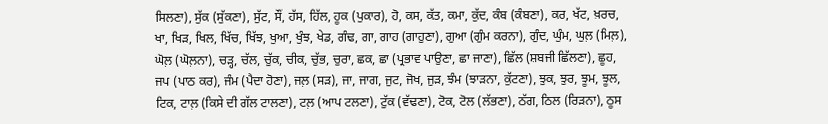ਸਿਲਣਾ), ਸੁੱਕ (ਸੁੱਕਣਾ), ਸੁੱਟ, ਸੌਂ, ਹੱਸ, ਹਿੱਲ, ਹੂਕ (ਪੁਕਾਰ), ਹੋ, ਕਸ, ਕੱਤ, ਕਮਾ, ਕੁੱਦ, ਕੰਬ (ਕੰਬਣਾ), ਕਰ, ਖੱਟ, ਖ਼ਰਚ, ਖਾ, ਖਿੜ, ਖਿਲ, ਖਿੱਚ, ਖਿੱਝ, ਖੁਆ, ਖੁੰਝ, ਖੇਡ, ਗੰਢ, ਗਾ, ਗਾਹ (ਗਾਹੁਣਾ), ਗੁਆ (ਗੁੰਮ ਕਰਨਾ), ਗੁੰਦ, ਘੁੰਮ, ਘੁਲ਼ (ਮਿਲ਼), ਘੋਲ਼ (ਘੋਲ਼ਨਾ), ਚੜ੍ਹ, ਚੱਲ, ਚੁੱਕ, ਚੀਕ, ਚੁੱਭ, ਚੁਰਾ, ਛਕ, ਛਾ (ਪ੍ਰਭਾਵ ਪਾਉਣਾ, ਛਾ ਜਾਣਾ), ਛਿੱਲ (ਸ਼ਬਜੀ ਛਿੱਲਣਾ), ਛੂਹ, ਜਪ (ਪਾਠ ਕਰ), ਜੰਮ (ਪੈਦਾ ਹੋਣਾ), ਜਲ਼ (ਸੜ), ਜਾ, ਜਾਗ, ਜੁਟ, ਜੋਖ, ਜੁੜ, ਝੰਮ (ਝਾੜਨਾ, ਕੁੱਟਣਾ), ਝੁਕ, ਝੁਰ, ਝੂਮ, ਝੂਲ, ਟਿਕ, ਟਾਲ਼ (ਕਿਸੇ ਦੀ ਗੱਲ ਟਾਲਣਾ), ਟਲ਼ (ਆਪ ਟਲਣਾ), ਟੁੱਕ (ਵੱਢਣਾ), ਟੋਕ, ਟੋਲ (ਲੱਭਣਾ), ਠੱਗ, ਠਿਲ (ਰਿੜਨਾ), ਠੂਸ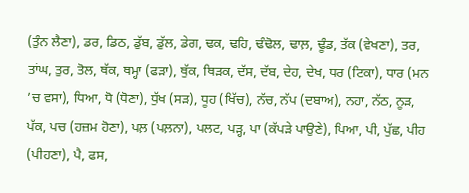(ਤੁੰਨ ਲੈਣਾ), ਡਰ, ਡਿਠ, ਡੁੱਬ, ਡੁੱਲ, ਡੇਗ, ਢਕ, ਢਹਿ, ਢੰਢੋਲ, ਢਾਲ਼, ਢੂੰਡ, ਤੱਕ (ਵੇਖਣਾ), ਤਰ, ਤਾਂਘ, ਤੁਰ, ਤੋਲ, ਥੱਕ, ਥਮ੍ਹਾ (ਫੜਾ), ਥੁੱਕ, ਥਿੜਕ, ਦੱਸ, ਦੱਬ, ਦੇਹ, ਦੇਖ, ਧਰ (ਟਿਕਾ), ਧਾਰ (ਮਨ ’ਚ ਵਸਾ), ਧਿਆ, ਧੋ (ਧੋਣਾ), ਧੁੱਖ (ਸੜ), ਧੂਹ (ਖਿੱਚ), ਨੱਚ, ਨੱਪ (ਦਬਾਅ), ਨਹਾ, ਨੱਠ, ਨੂੜ, ਪੱਕ, ਪਚ (ਹਜ਼ਮ ਹੋਣਾ), ਪਲ਼ (ਪਲ਼ਨਾ), ਪਲਟ, ਪੜ੍ਹ, ਪਾ (ਕੱਪੜੇ ਪਾਉਣੇ), ਪਿਆ, ਪੀ, ਪੁੱਛ, ਪੀਹ (ਪੀਹਣਾ), ਪੈ, ਫਸ,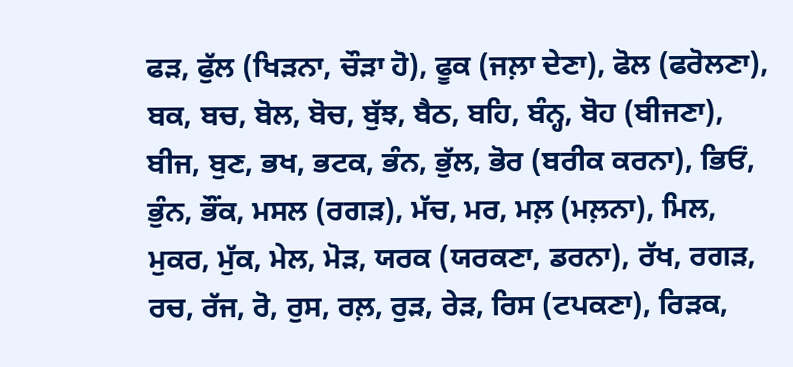ਫੜ, ਫੁੱਲ (ਖਿੜਨਾ, ਚੌੜਾ ਹੋ), ਫੂਕ (ਜਲ਼ਾ ਦੇਣਾ), ਫੋਲ (ਫਰੋਲਣਾ), ਬਕ, ਬਚ, ਬੋਲ, ਬੋਚ, ਬੁੱਝ, ਬੈਠ, ਬਹਿ, ਬੰਨ੍ਹ, ਬੋਹ (ਬੀਜਣਾ), ਬੀਜ, ਬੁਣ, ਭਖ, ਭਟਕ, ਭੰਨ, ਭੁੱਲ, ਭੋਰ (ਬਰੀਕ ਕਰਨਾ), ਭਿਓਂ, ਭੁੰਨ, ਭੌਂਕ, ਮਸਲ (ਰਗੜ), ਮੱਚ, ਮਰ, ਮਲ਼ (ਮਲ਼ਨਾ), ਮਿਲ, ਮੁਕਰ, ਮੁੱਕ, ਮੇਲ, ਮੋੜ, ਯਰਕ (ਯਰਕਣਾ, ਡਰਨਾ), ਰੱਖ, ਰਗੜ, ਰਚ, ਰੱਜ, ਰੋ, ਰੁਸ, ਰਲ਼, ਰੁੜ, ਰੇੜ, ਰਿਸ (ਟਪਕਣਾ), ਰਿੜਕ,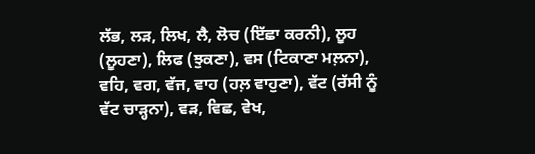ਲੱਭ, ਲੜ, ਲਿਖ, ਲੈ, ਲੋਚ (ਇੱਛਾ ਕਰਨੀ), ਲੂਹ (ਲੂਹਣਾ), ਲਿਫ (ਝੁਕਣਾ), ਵਸ (ਟਿਕਾਣਾ ਮਲ਼ਨਾ), ਵਹਿ, ਵਗ, ਵੱਜ, ਵਾਹ (ਹਲ਼ ਵਾਹੁਣਾ), ਵੱਟ (ਰੱਸੀ ਨੂੰ ਵੱਟ ਚਾੜ੍ਹਨਾ), ਵੜ, ਵਿਛ, ਵੇਖ,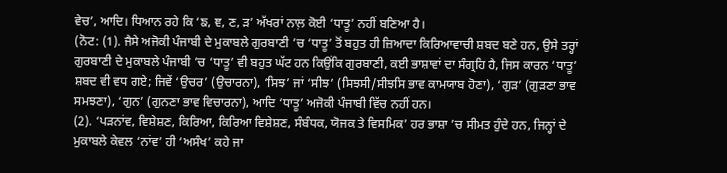ਵੇਚ’, ਆਦਿ। ਧਿਆਨ ਰਹੇ ਕਿ ‘ਙ, ਞ, ਣ, ੜ’ ਅੱਖਰਾਂ ਨਾਲ਼ ਕੋਈ ‘ਧਾਤੂ’ ਨਹੀਂ ਬਣਿਆ ਹੈ।
(ਨੋਟ: (1). ਜੈਸੇ ਅਜੋਕੀ ਪੰਜਾਬੀ ਦੇ ਮੁਕਾਬਲੇ ਗੁਰਬਾਣੀ ’ਚ ‘ਧਾਤੂ’ ਤੋਂ ਬਹੁਤ ਹੀ ਜ਼ਿਆਦਾ ਕਿਰਿਆਵਾਚੀ ਸ਼ਬਦ ਬਣੇ ਹਨ, ਉਸੇ ਤਰ੍ਹਾਂ ਗੁਰਬਾਣੀ ਦੇ ਮੁਕਾਬਲੇ ਪੰਜਾਬੀ ’ਚ ‘ਧਾਤੂ’ ਵੀ ਬਹੁਤ ਘੱਟ ਹਨ ਕਿਉਂਕਿ ਗੁਰਬਾਣੀ, ਕਈ ਭਾਸ਼ਾਵਾਂ ਦਾ ਸੰਗ੍ਰਹਿ ਹੈ, ਜਿਸ ਕਾਰਨ ‘ਧਾਤੂ’ ਸ਼ਬਦ ਵੀ ਵਧ ਗਏ; ਜਿਵੇਂ ‘ਉਚਰ’ (ਉਚਾਰਨਾ), ‘ਸਿਝ’ ਜਾਂ ‘ਸੀਝ’ (ਸਿਝਸੀ/ਸੀਝਸਿ ਭਾਵ ਕਾਮਯਾਬ ਹੋਣਾ), ‘ਗੁੜ’ (ਗੁੜਣਾ ਭਾਵ ਸਮਝਣਾ), ‘ਗੁਨ’ (ਗੁਨਣਾ ਭਾਵ ਵਿਚਾਰਨਾ), ਆਦਿ ‘ਧਾਤੂ’ ਅਜੋਕੀ ਪੰਜਾਬੀ ਵਿੱਚ ਨਹੀਂ ਹਨ।
(2). ‘ਪੜਨਾਂਵ, ਵਿਸ਼ੇਸ਼ਣ, ਕਿਰਿਆ, ਕਿਰਿਆ ਵਿਸ਼ੇਸ਼ਣ, ਸੰਬੰਧਕ, ਯੋਜਕ ਤੇ ਵਿਸਮਿਕ’ ਹਰ ਭਾਸ਼ਾ ’ਚ ਸੀਮਤ ਹੁੰਦੇ ਹਨ, ਜਿਨ੍ਹਾਂ ਦੇ ਮੁਕਾਬਲੇ ਕੇਵਲ ‘ਨਾਂਵ’ ਹੀ ‘ਅਸੰਖ’ ਕਹੇ ਜਾ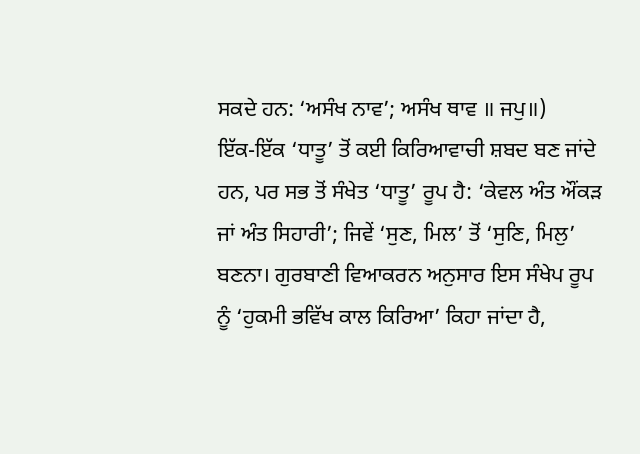ਸਕਦੇ ਹਨ: ‘ਅਸੰਖ ਨਾਵ’; ਅਸੰਖ ਥਾਵ ॥ ਜਪੁ॥)
ਇੱਕ-ਇੱਕ ‘ਧਾਤੂ’ ਤੋਂ ਕਈ ਕਿਰਿਆਵਾਚੀ ਸ਼ਬਦ ਬਣ ਜਾਂਦੇ ਹਨ, ਪਰ ਸਭ ਤੋਂ ਸੰਖੇਤ ‘ਧਾਤੂ’ ਰੂਪ ਹੈ: ‘ਕੇਵਲ ਅੰਤ ਔਂਕੜ ਜਾਂ ਅੰਤ ਸਿਹਾਰੀ’; ਜਿਵੇਂ ‘ਸੁਣ, ਮਿਲ’ ਤੋਂ ‘ਸੁਣਿ, ਮਿਲੁ’ ਬਣਨਾ। ਗੁਰਬਾਣੀ ਵਿਆਕਰਨ ਅਨੁਸਾਰ ਇਸ ਸੰਖੇਪ ਰੂਪ ਨੂੰ ‘ਹੁਕਮੀ ਭਵਿੱਖ ਕਾਲ ਕਿਰਿਆ’ ਕਿਹਾ ਜਾਂਦਾ ਹੈ,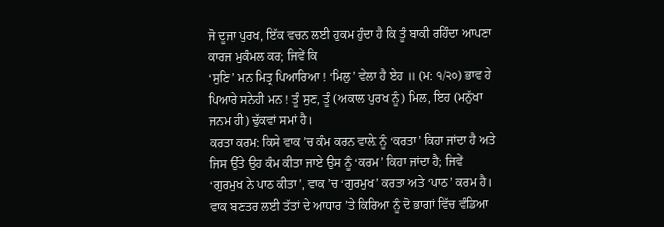ਜੋ ਦੂਜਾ ਪੁਰਖ, ਇੱਕ ਵਚਨ ਲਈ ਹੁਕਮ ਹੁੰਦਾ ਹੈ ਕਿ ਤੂੰ ਬਾਕੀ ਰਹਿੰਦਾ ਆਪਣਾ ਕਾਰਜ ਮੁਕੰਮਲ ਕਰ; ਜਿਵੇਂ ਕਿ
‘ਸੁਣਿ’ ਮਨ ਮਿਤ੍ਰ ਪਿਆਰਿਆ ! ‘ਮਿਲੁ’ ਵੇਲਾ ਹੈ ਏਹ ॥ (ਮ: ੧/੨੦) ਭਾਵ ਹੇ ਪਿਆਰੇ ਸਨੇਹੀ ਮਨ ! ਤੂੰ ਸੁਣ, ਤੂੰ (ਅਕਾਲ ਪੁਰਖ ਨੂੰ) ਮਿਲ, ਇਹ (ਮਨੁੱਖਾ ਜਨਮ ਹੀ) ਢੁੱਕਵਾਂ ਸਮਾਂ ਹੈ।
ਕਰਤਾ ਕਰਮ: ਕਿਸੇ ਵਾਕ ’ਚ ਕੰਮ ਕਰਨ ਵਾਲ਼ੇ ਨੂੰ ‘ਕਰਤਾ’ ਕਿਹਾ ਜਾਂਦਾ ਹੈ ਅਤੇ ਜਿਸ ਉੱਤੇ ਉਹ ਕੰਮ ਕੀਤਾ ਜਾਏ ਉਸ ਨੂੰ ‘ਕਰਮ’ ਕਿਹਾ ਜਾਂਦਾ ਹੈ; ਜਿਵੇਂ ‘ਗੁਰਮੁਖ ਨੇ ਪਾਠ ਕੀਤਾ’, ਵਾਕ ’ਚ ‘ਗੁਰਮੁਖ’ ਕਰਤਾ ਅਤੇ ‘ਪਾਠ’ ਕਰਮ ਹੈ।
ਵਾਕ ਬਣਤਰ ਲਈ ਤੱਤਾਂ ਦੇ ਆਧਾਰ ’ਤੇ ਕਿਰਿਆ ਨੂੰ ਦੋ ਭਾਗਾਂ ਵਿੱਚ ਵੰਡਿਆ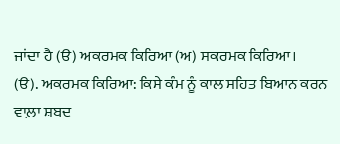ਜਾਂਦਾ ਹੈ (ੳ) ਅਕਰਮਕ ਕਿਰਿਆ (ਅ) ਸਕਰਮਕ ਕਿਰਿਆ।
(ੳ). ਅਕਰਮਕ ਕਿਰਿਆ: ਕਿਸੇ ਕੰਮ ਨੂੰ ਕਾਲ ਸਹਿਤ ਬਿਆਨ ਕਰਨ ਵਾਲ਼ਾ ਸ਼ਬਦ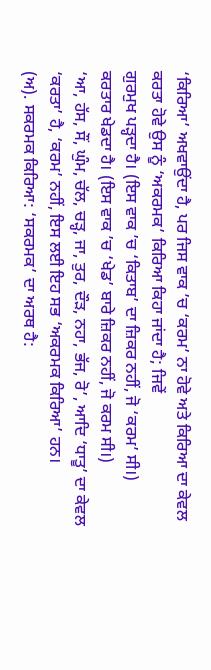‘ਕਿਰਿਆ’ ਅਖਵਾਉਂਦਾ ਹੈ, ਪਰ ਜਿਸ ਵਾਕ ’ਚ ‘ਕਰਮ’ ਨਾ ਹੋਵੇ ਅਤੇ ਕਿਰਿਆ ਦਾ ਕੇਵਲ ਕਰਤਾ ਹੋਵੇ ਉਸ ਨੂੰ ‘ਅਕਰਮਕ’ ਕਿਰਿਆ ਕਿਹਾ ਜਾਂਦਾ ਹੈ; ਜਿਵੇਂ
ਗੁਰਮੁਖ ਪੜ੍ਹਦਾ ਹੈ। (ਇਸ ਵਾਕ ’ਚ ‘ਕਿਤਾਬ’ ਦਾ ਜ਼ਿਕਰ ਨਹੀਂ, ਜੋ ‘ਕਰਮ’ ਸੀ।)
ਕਰਤਾਰ ਖੇਡਦਾ ਹੈ। (ਇਸ ਵਾਕ ’ਚ ‘ਖੇਡ’ ਬਾਰੇ ਜ਼ਿਕਰ ਨਹੀਂ, ਜੋ ਕਰਮ ਸੀ।)
‘ਆ, ਹੱਸ, ਸੌਂ, ਘੁੰਮ, ਚੱਲ, ਚੜ੍ਹ, ਜਾ, ਤੁਰ, ਦੌੜ, ਨਹਾ, ਭੱਜ, ਰੋ’, ਆਦਿ ‘ਧਾਤੂ’ ਦਾ ਕੇਵਲ ‘ਕਰਤਾ’ ਹੈ, ‘ਕਰਮ’ ਨਹੀਂ, ਇਸ ਲਈ ਇਹ ਸਭ ‘ਅਕਰਮਕ ਕਿਰਿਆ’ ਹਨ।
(ਅ). ਸਕਰਮਕ ਕਿਰਿਆ: ‘ਸਕਰਮਕ’ ਦਾ ਅਰਥ ਹੈ: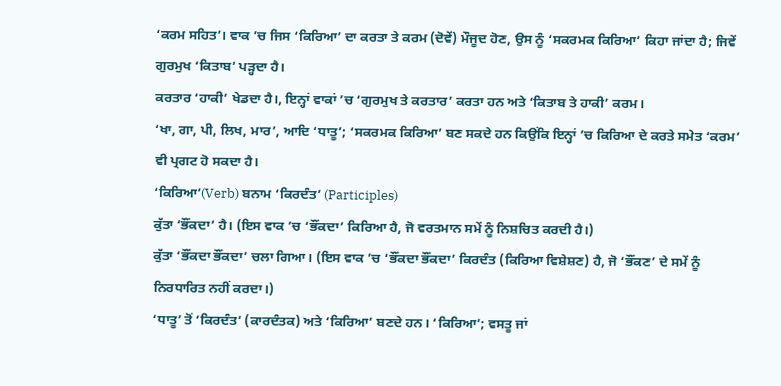‘ਕਰਮ ਸਹਿਤ’। ਵਾਕ ’ਚ ਜਿਸ ‘ਕਿਰਿਆ’ ਦਾ ਕਰਤਾ ਤੇ ਕਰਮ (ਦੋਵੇਂ) ਮੌਜੂਦ ਹੋਣ, ਉਸ ਨੂੰ ‘ਸਕਰਮਕ ਕਿਰਿਆ’ ਕਿਹਾ ਜਾਂਦਾ ਹੈ; ਜਿਵੇਂ
ਗੁਰਮੁਖ ‘ਕਿਤਾਬ’ ਪੜ੍ਹਦਾ ਹੈ।
ਕਰਤਾਰ ‘ਹਾਕੀ’ ਖੇਡਦਾ ਹੈ।, ਇਨ੍ਹਾਂ ਵਾਕਾਂ ’ਚ ‘ਗੁਰਮੁਖ ਤੇ ਕਰਤਾਰ’ ਕਰਤਾ ਹਨ ਅਤੇ ‘ਕਿਤਾਬ ਤੇ ਹਾਕੀ’ ਕਰਮ।
‘ਖਾ, ਗਾ, ਪੀ, ਲਿਖ, ਮਾਰ’, ਆਦਿ ‘ਧਾਤੂ’; ‘ਸਕਰਮਕ ਕਿਰਿਆ’ ਬਣ ਸਕਦੇ ਹਨ ਕਿਉਂਕਿ ਇਨ੍ਹਾਂ ’ਚ ਕਿਰਿਆ ਦੇ ਕਰਤੇ ਸਮੇਤ ‘ਕਰਮ’ ਵੀ ਪ੍ਰਗਟ ਹੋ ਸਕਦਾ ਹੈ।
‘ਕਿਰਿਆ’(Verb) ਬਨਾਮ ‘ਕਿਰਦੰਤ’ (Participles)
ਕੁੱਤਾ ‘ਭੌਂਕਦਾ’ ਹੈ। (ਇਸ ਵਾਕ ’ਚ ‘ਭੌਂਕਦਾ’ ਕਿਰਿਆ ਹੈ, ਜੋ ਵਰਤਮਾਨ ਸਮੇਂ ਨੂੰ ਨਿਸ਼ਚਿਤ ਕਰਦੀ ਹੈ।)
ਕੁੱਤਾ ‘ਭੌਂਕਦਾ ਭੌਂਕਦਾ’ ਚਲਾ ਗਿਆ। (ਇਸ ਵਾਕ ’ਚ ‘ਭੌਂਕਦਾ ਭੌਂਕਦਾ’ ਕਿਰਦੰਤ (ਕਿਰਿਆ ਵਿਸ਼ੇਸ਼ਣ) ਹੈ, ਜੋ ‘ਭੌਂਕਣ’ ਦੇ ਸਮੇਂ ਨੂੰ ਨਿਰਧਾਰਿਤ ਨਹੀਂ ਕਰਦਾ।)
‘ਧਾਤੂ’ ਤੋਂ ‘ਕਿਰਦੰਤ’ (ਕਾਰਦੰਤਕ) ਅਤੇ ‘ਕਿਰਿਆ’ ਬਣਦੇ ਹਨ। ‘ਕਿਰਿਆ’; ਵਸਤੂ ਜਾਂ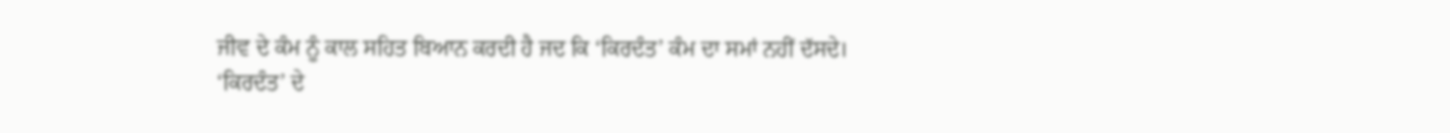ਜੀਵ ਦੇ ਕੰਮ ਨੂੰ ਕਾਲ ਸਹਿਤ ਬਿਆਨ ਕਰਦੀ ਹੈ ਜਦ ਕਿ ‘ਕਿਰਦੰਤ’ ਕੰਮ ਦਾ ਸਮਾਂ ਨਹੀਂ ਦੱਸਦੇ।
‘ਕਿਰਦੰਤ’ ਦੇ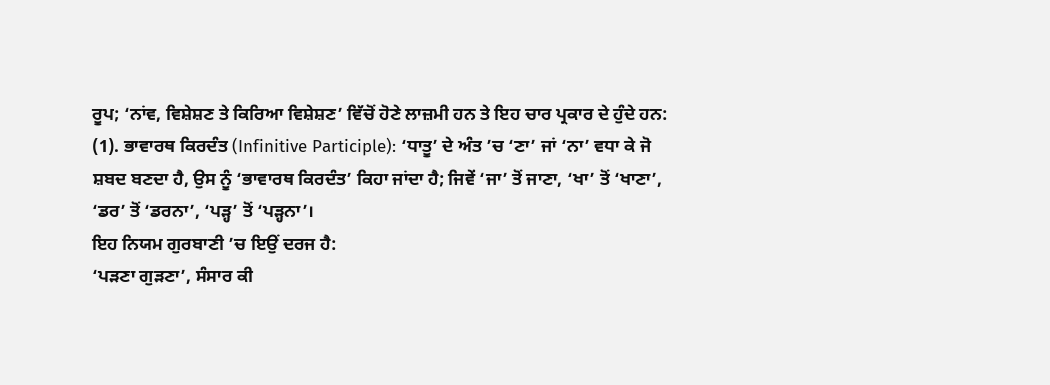ਰੂਪ; ‘ਨਾਂਵ, ਵਿਸ਼ੇਸ਼ਣ ਤੇ ਕਿਰਿਆ ਵਿਸ਼ੇਸ਼ਣ’ ਵਿੱਚੋਂ ਹੋਣੇ ਲਾਜ਼ਮੀ ਹਨ ਤੇ ਇਹ ਚਾਰ ਪ੍ਰਕਾਰ ਦੇ ਹੁੰਦੇ ਹਨ:
(1). ਭਾਵਾਰਥ ਕਿਰਦੰਤ (Infinitive Participle): ‘ਧਾਤੂ’ ਦੇ ਅੰਤ ’ਚ ‘ਣਾ’ ਜਾਂ ‘ਨਾ’ ਵਧਾ ਕੇ ਜੋ ਸ਼ਬਦ ਬਣਦਾ ਹੈ, ਉਸ ਨੂੰ ‘ਭਾਵਾਰਥ ਕਿਰਦੰਤ’ ਕਿਹਾ ਜਾਂਦਾ ਹੈ; ਜਿਵੇਂ ‘ਜਾ’ ਤੋਂ ਜਾਣਾ, ‘ਖਾ’ ਤੋਂ ‘ਖਾਣਾ’, ‘ਡਰ’ ਤੋਂ ‘ਡਰਨਾ’, ‘ਪੜ੍ਹ’ ਤੋਂ ‘ਪੜ੍ਹਨਾ’।
ਇਹ ਨਿਯਮ ਗੁਰਬਾਣੀ ’ਚ ਇਉਂ ਦਰਜ ਹੈ:
‘ਪੜਣਾ ਗੁੜਣਾ’, ਸੰਸਾਰ ਕੀ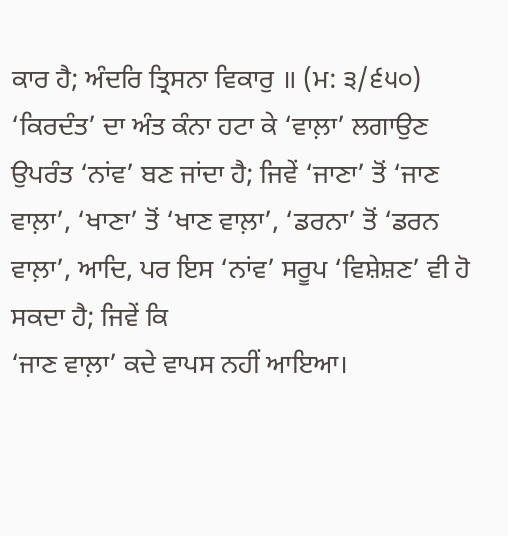ਕਾਰ ਹੈ; ਅੰਦਰਿ ਤ੍ਰਿਸਨਾ ਵਿਕਾਰੁ ॥ (ਮ: ੩/੬੫੦)
‘ਕਿਰਦੰਤ’ ਦਾ ਅੰਤ ਕੰਨਾ ਹਟਾ ਕੇ ‘ਵਾਲ਼ਾ’ ਲਗਾਉਣ ਉਪਰੰਤ ‘ਨਾਂਵ’ ਬਣ ਜਾਂਦਾ ਹੈ; ਜਿਵੇਂ ‘ਜਾਣਾ’ ਤੋਂ ‘ਜਾਣ ਵਾਲ਼ਾ’, ‘ਖਾਣਾ’ ਤੋਂ ‘ਖਾਣ ਵਾਲ਼ਾ’, ‘ਡਰਨਾ’ ਤੋਂ ‘ਡਰਨ ਵਾਲ਼ਾ’, ਆਦਿ, ਪਰ ਇਸ ‘ਨਾਂਵ’ ਸਰੂਪ ‘ਵਿਸ਼ੇਸ਼ਣ’ ਵੀ ਹੋ ਸਕਦਾ ਹੈ; ਜਿਵੇਂ ਕਿ
‘ਜਾਣ ਵਾਲ਼ਾ’ ਕਦੇ ਵਾਪਸ ਨਹੀਂ ਆਇਆ।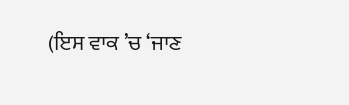(ਇਸ ਵਾਕ ’ਚ ‘ਜਾਣ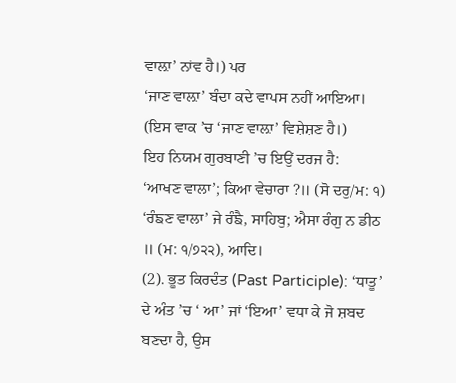ਵਾਲ਼ਾ’ ਨਾਂਵ ਹੈ।) ਪਰ
‘ਜਾਣ ਵਾਲ਼ਾ’ ਬੰਦਾ ਕਦੇ ਵਾਪਸ ਨਹੀਂ ਆਇਆ। (ਇਸ ਵਾਕ ’ਚ ‘ਜਾਣ ਵਾਲ਼ਾ’ ਵਿਸ਼ੇਸ਼ਣ ਹੈ।)
ਇਹ ਨਿਯਮ ਗੁਰਬਾਣੀ ’ਚ ਇਉਂ ਦਰਜ ਹੈ:
‘ਆਖਣ ਵਾਲਾ’; ਕਿਆ ਵੇਚਾਰਾ ?॥ (ਸੋ ਦਰੁ/ਮ: ੧)
‘ਰੰਙਣ ਵਾਲਾ’ ਜੇ ਰੰਙੈ, ਸਾਹਿਬੁ; ਐਸਾ ਰੰਗੁ ਨ ਡੀਠ ॥ (ਮ: ੧/੭੨੨), ਆਦਿ।
(2). ਭੂਤ ਕਿਰਦੰਤ (Past Participle): ‘ਧਾਤੂ’ ਦੇ ਅੰਤ ’ਚ ‘ ਆ’ ਜਾਂ ‘ਇਆ’ ਵਧਾ ਕੇ ਜੋ ਸ਼ਬਦ ਬਣਦਾ ਹੈ, ਉਸ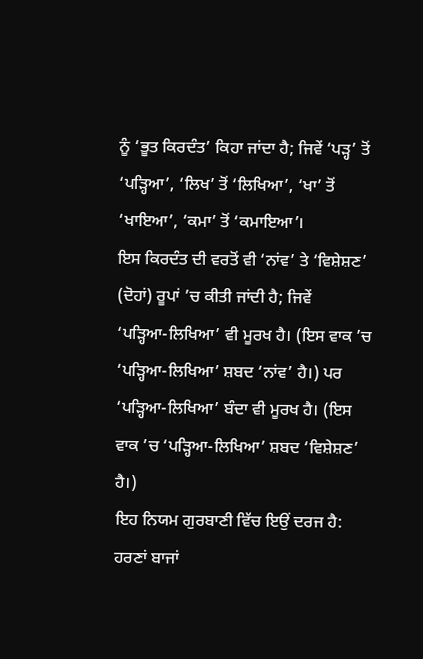ਨੂੰ ‘ਭੂਤ ਕਿਰਦੰਤ’ ਕਿਹਾ ਜਾਂਦਾ ਹੈ; ਜਿਵੇਂ ‘ਪੜ੍ਹ’ ਤੋਂ ‘ਪੜ੍ਹਿਆ’, ‘ਲਿਖ’ ਤੋਂ ‘ਲਿਖਿਆ’, ‘ਖਾ’ ਤੋਂ ‘ਖਾਇਆ’, ‘ਕਮਾ’ ਤੋਂ ‘ਕਮਾਇਆ’।
ਇਸ ਕਿਰਦੰਤ ਦੀ ਵਰਤੋਂ ਵੀ ‘ਨਾਂਵ’ ਤੇ ‘ਵਿਸ਼ੇਸ਼ਣ’ (ਦੋਹਾਂ) ਰੂਪਾਂ ’ਚ ਕੀਤੀ ਜਾਂਦੀ ਹੈ; ਜਿਵੇਂ
‘ਪੜ੍ਹਿਆ-ਲਿਖਿਆ’ ਵੀ ਮੂਰਖ ਹੈ। (ਇਸ ਵਾਕ ’ਚ ‘ਪੜ੍ਹਿਆ-ਲਿਖਿਆ’ ਸ਼ਬਦ ‘ਨਾਂਵ’ ਹੈ।) ਪਰ
‘ਪੜ੍ਹਿਆ-ਲਿਖਿਆ’ ਬੰਦਾ ਵੀ ਮੂਰਖ ਹੈ। (ਇਸ ਵਾਕ ’ਚ ‘ਪੜ੍ਹਿਆ-ਲਿਖਿਆ’ ਸ਼ਬਦ ‘ਵਿਸ਼ੇਸ਼ਣ’ ਹੈ।)
ਇਹ ਨਿਯਮ ਗੁਰਬਾਣੀ ਵਿੱਚ ਇਉਂ ਦਰਜ ਹੈ:
ਹਰਣਾਂ ਬਾਜਾਂ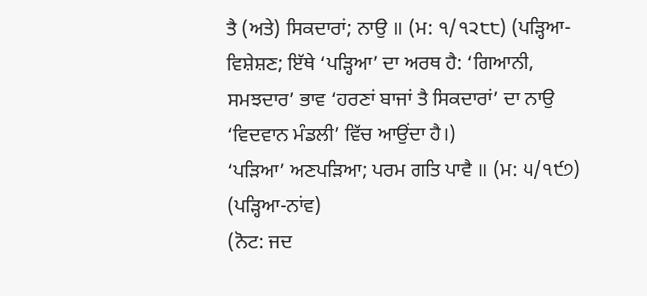ਤੈ (ਅਤੇ) ਸਿਕਦਾਰਾਂ; ਨਾਉ ॥ (ਮ: ੧/੧੨੮੮) (ਪੜ੍ਹਿਆ-ਵਿਸ਼ੇਸ਼ਣ; ਇੱਥੇ ‘ਪੜ੍ਹਿਆ’ ਦਾ ਅਰਥ ਹੈ: ‘ਗਿਆਨੀ, ਸਮਝਦਾਰ’ ਭਾਵ ‘ਹਰਣਾਂ ਬਾਜਾਂ ਤੈ ਸਿਕਦਾਰਾਂ’ ਦਾ ਨਾਉ ‘ਵਿਦਵਾਨ ਮੰਡਲੀ’ ਵਿੱਚ ਆਉਂਦਾ ਹੈ।)
‘ਪੜਿਆ’ ਅਣਪੜਿਆ; ਪਰਮ ਗਤਿ ਪਾਵੈ ॥ (ਮ: ੫/੧੯੭) (ਪੜ੍ਹਿਆ-ਨਾਂਵ)
(ਨੋਟ: ਜਦ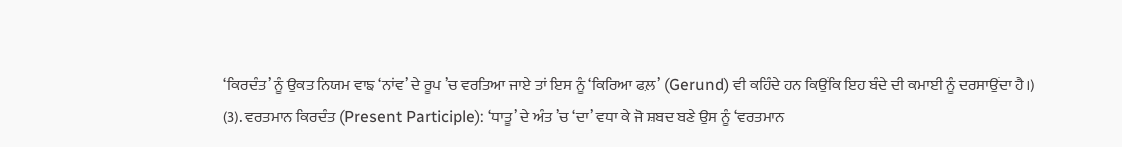‘ਕਿਰਦੰਤ’ ਨੂੰ ਉਕਤ ਨਿਯਮ ਵਾਙ ‘ਨਾਂਵ’ ਦੇ ਰੂਪ ’ਚ ਵਰਤਿਆ ਜਾਏ ਤਾਂ ਇਸ ਨੂੰ ‘ਕਿਰਿਆ ਫਲ਼’ (Gerund) ਵੀ ਕਹਿੰਦੇ ਹਨ ਕਿਉਂਕਿ ਇਹ ਬੰਦੇ ਦੀ ਕਮਾਈ ਨੂੰ ਦਰਸਾਉਂਦਾ ਹੈ।)
(3). ਵਰਤਮਾਨ ਕਿਰਦੰਤ (Present Participle): ‘ਧਾਤੂ’ ਦੇ ਅੰਤ ’ਚ ‘ਦਾ’ ਵਧਾ ਕੇ ਜੋ ਸ਼ਬਦ ਬਣੇ ਉਸ ਨੂੰ ‘ਵਰਤਮਾਨ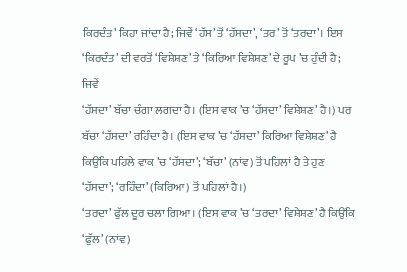ਕਿਰਦੰਤ’ ਕਿਹਾ ਜਾਂਦਾ ਹੈ; ਜਿਵੇਂ ‘ਹੱਸ’ ਤੋਂ ‘ਹੱਸਦਾ’, ‘ਤਰ’ ਤੋਂ ‘ਤਰਦਾ’। ਇਸ ‘ਕਿਰਦੰਤ’ ਦੀ ਵਰਤੋਂ ‘ਵਿਸ਼ੇਸ਼ਣ’ ਤੇ ‘ਕਿਰਿਆ ਵਿਸ਼ੇਸ਼ਣ’ ਦੇ ਰੂਪ ’ਚ ਹੁੰਦੀ ਹੈ; ਜਿਵੇਂ
‘ਹੱਸਦਾ’ ਬੱਚਾ ਚੰਗਾ ਲਗਦਾ ਹੈ। (ਇਸ ਵਾਕ ’ਚ ‘ਹੱਸਦਾ’ ਵਿਸ਼ੇਸ਼ਣ’ ਹੈ।) ਪਰ
ਬੱਚਾ ‘ਹੱਸਦਾ’ ਰਹਿੰਦਾ ਹੈ। (ਇਸ ਵਾਕ ’ਚ ‘ਹੱਸਦਾ’ ਕਿਰਿਆ ਵਿਸ਼ੇਸ਼ਣ’ ਹੈ ਕਿਉਂਕਿ ਪਹਿਲੇ ਵਾਕ ’ਚ ‘ਹੱਸਦਾ’; ‘ਬੱਚਾ’ (ਨਾਂਵ) ਤੋਂ ਪਹਿਲਾਂ ਹੈ ਤੇ ਹੁਣ ‘ਹੱਸਦਾ’; ‘ਰਹਿੰਦਾ’ (ਕਿਰਿਆ) ਤੋਂ ਪਹਿਲਾਂ ਹੈ।)
‘ਤਰਦਾ’ ਫੁੱਲ ਦੂਰ ਚਲਾ ਗਿਆ। (ਇਸ ਵਾਕ ’ਚ ‘ਤਰਦਾ’ ਵਿਸ਼ੇਸ਼ਣ’ ਹੈ ਕਿਉਂਕਿ ‘ਫੁੱਲ’ (ਨਾਂਵ)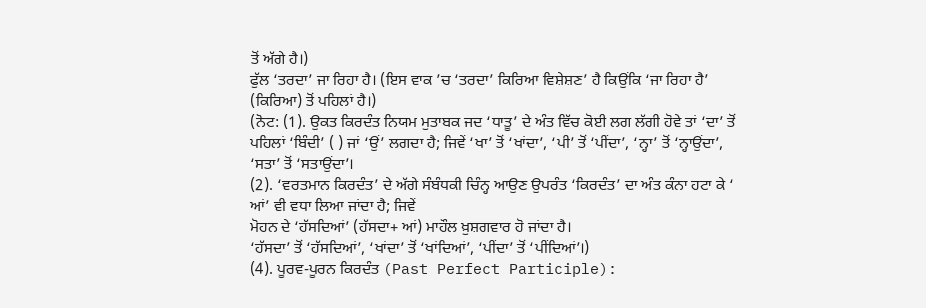ਤੋਂ ਅੱਗੇ ਹੈ।)
ਫੁੱਲ ‘ਤਰਦਾ’ ਜਾ ਰਿਹਾ ਹੈ। (ਇਸ ਵਾਕ ’ਚ ‘ਤਰਦਾ’ ਕਿਰਿਆ ਵਿਸ਼ੇਸ਼ਣ’ ਹੈ ਕਿਉਂਕਿ ‘ਜਾ ਰਿਹਾ ਹੈ’ (ਕਿਰਿਆ) ਤੋਂ ਪਹਿਲਾਂ ਹੈ।)
(ਨੋਟ: (1). ਉਕਤ ਕਿਰਦੰਤ ਨਿਯਮ ਮੁਤਾਬਕ ਜਦ ‘ਧਾਤੂ’ ਦੇ ਅੰਤ ਵਿੱਚ ਕੋਈ ਲਗ ਲੱਗੀ ਹੋਵੇ ਤਾਂ ‘ਦਾ’ ਤੋਂ ਪਹਿਲਾਂ ‘ਬਿੰਦੀ’ ( ) ਜਾਂ ‘ਉਂ’ ਲਗਦਾ ਹੈ; ਜਿਵੇਂ ‘ਖਾ’ ਤੋਂ ‘ਖਾਂਦਾ’, ‘ਪੀ’ ਤੋਂ ‘ਪੀਂਦਾ’, ‘ਨ੍ਹਾ’ ਤੋਂ ‘ਨ੍ਹਾਉਂਦਾ’, ‘ਸਤਾ’ ਤੋਂ ‘ਸਤਾਉਂਦਾ’।
(2). ‘ਵਰਤਮਾਨ ਕਿਰਦੰਤ’ ਦੇ ਅੱਗੇ ਸੰਬੰਧਕੀ ਚਿੰਨ੍ਹ ਆਉਣ ਉਪਰੰਤ ‘ਕਿਰਦੰਤ’ ਦਾ ਅੰਤ ਕੰਨਾ ਹਟਾ ਕੇ ‘ ਆਂ’ ਵੀ ਵਧਾ ਲਿਆ ਜਾਂਦਾ ਹੈ; ਜਿਵੇਂ
ਮੋਹਨ ਦੇ ‘ਹੱਸਦਿਆਂ’ (ਹੱਸਦਾ+ ਆਂ) ਮਾਹੌਲ ਖ਼ੁਸ਼ਗਵਾਰ ਹੋ ਜਾਂਦਾ ਹੈ।
‘ਹੱਸਦਾ’ ਤੋਂ ‘ਹੱਸਦਿਆਂ’, ‘ਖਾਂਦਾ’ ਤੋਂ ‘ਖਾਂਦਿਆਂ’, ‘ਪੀਂਦਾ’ ਤੋਂ ‘ਪੀਂਦਿਆਂ’।)
(4). ਪੂਰਵ-ਪੂਰਨ ਕਿਰਦੰਤ (Past Perfect Participle):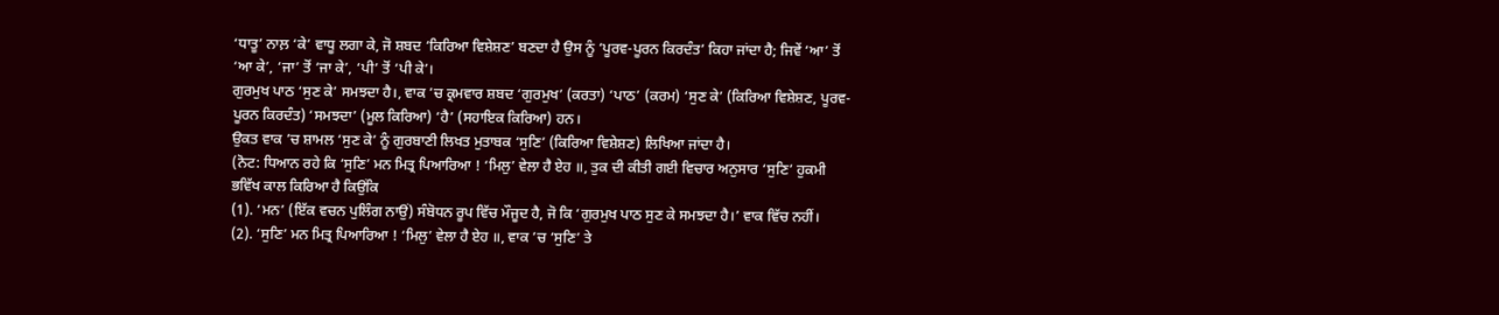‘ਧਾਤੂ’ ਨਾਲ਼ ‘ਕੇ’ ਵਾਧੂ ਲਗਾ ਕੇ, ਜੋ ਸ਼ਬਦ ‘ਕਿਰਿਆ ਵਿਸ਼ੇਸ਼ਣ’ ਬਣਦਾ ਹੈ ਉਸ ਨੂੰ ‘ਪੂਰਵ-ਪੂਰਨ ਕਿਰਦੰਤ’ ਕਿਹਾ ਜਾਂਦਾ ਹੈ; ਜਿਵੇਂ ‘ਆ’ ਤੋਂ ‘ਆ ਕੇ’, ‘ਜਾ’ ਤੋਂ ‘ਜਾ ਕੇ’, ‘ਪੀ’ ਤੋਂ ‘ਪੀ ਕੇ’।
ਗੁਰਮੁਖ ਪਾਠ ‘ਸੁਣ ਕੇ’ ਸਮਝਦਾ ਹੈ।, ਵਾਕ ’ਚ ਕ੍ਰਮਵਾਰ ਸ਼ਬਦ ‘ਗੁਰਮੁਖ’ (ਕਰਤਾ) ‘ਪਾਠ’ (ਕਰਮ) ‘ਸੁਣ ਕੇ’ (ਕਿਰਿਆ ਵਿਸ਼ੇਸ਼ਣ, ਪੂਰਵ-ਪੂਰਨ ਕਿਰਦੰਤ) ‘ਸਮਝਦਾ’ (ਮੂਲ ਕਿਰਿਆ) ‘ਹੈ’ (ਸਹਾਇਕ ਕਿਰਿਆ) ਹਨ।
ਉਕਤ ਵਾਕ ’ਚ ਸ਼ਾਮਲ ‘ਸੁਣ ਕੇ’ ਨੂੰ ਗੁਰਬਾਣੀ ਲਿਖਤ ਮੁਤਾਬਕ ‘ਸੁਣਿ’ (ਕਿਰਿਆ ਵਿਸ਼ੇਸ਼ਣ) ਲਿਖਿਆ ਜਾਂਦਾ ਹੈ।
(ਨੋਟ: ਧਿਆਨ ਰਹੇ ਕਿ ‘ਸੁਣਿ’ ਮਨ ਮਿਤ੍ਰ ਪਿਆਰਿਆ ! ‘ਮਿਲੁ’ ਵੇਲਾ ਹੈ ਏਹ ॥, ਤੁਕ ਦੀ ਕੀਤੀ ਗਈ ਵਿਚਾਰ ਅਨੁਸਾਰ ‘ਸੁਣਿ’ ਹੁਕਮੀ ਭਵਿੱਖ ਕਾਲ ਕਿਰਿਆ ਹੈ ਕਿਉਂਕਿ
(1). ‘ਮਨ’ (ਇੱਕ ਵਚਨ ਪੁਲਿੰਗ ਨਾਉਂ) ਸੰਬੋਧਨ ਰੂਪ ਵਿੱਚ ਮੌਜੂਦ ਹੈ, ਜੋ ਕਿ ‘ਗੁਰਮੁਖ ਪਾਠ ਸੁਣ ਕੇ ਸਮਝਦਾ ਹੈ।’ ਵਾਕ ਵਿੱਚ ਨਹੀਂ।
(2). ‘ਸੁਣਿ’ ਮਨ ਮਿਤ੍ਰ ਪਿਆਰਿਆ ! ‘ਮਿਲੁ’ ਵੇਲਾ ਹੈ ਏਹ ॥, ਵਾਕ ’ਚ ‘ਸੁਣਿ’ ਤੇ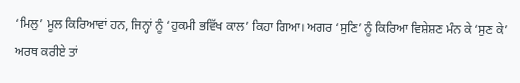‘ਮਿਲੁ’ ਮੂਲ ਕਿਰਿਆਵਾਂ ਹਨ, ਜਿਨ੍ਹਾਂ ਨੂੰ ‘ਹੁਕਮੀ ਭਵਿੱਖ ਕਾਲ’ ਕਿਹਾ ਗਿਆ। ਅਗਰ ‘ਸੁਣਿ’ ਨੂੰ ਕਿਰਿਆ ਵਿਸ਼ੇਸ਼ਣ ਮੰਨ ਕੇ ‘ਸੁਣ ਕੇ’ ਅਰਥ ਕਰੀਏ ਤਾਂ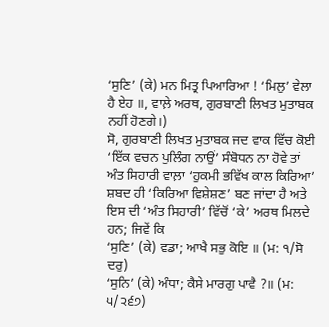‘ਸੁਣਿ’ (ਕੇ) ਮਨ ਮਿਤ੍ਰ ਪਿਆਰਿਆ ! ‘ਮਿਲੁ’ ਵੇਲਾ ਹੈ ਏਹ ॥, ਵਾਲ਼ੇ ਅਰਥ, ਗੁਰਬਾਣੀ ਲਿਖਤ ਮੁਤਾਬਕ ਨਹੀਂ ਹੋਣਗੇ।)
ਸੋ, ਗੁਰਬਾਣੀ ਲਿਖਤ ਮੁਤਾਬਕ ਜਦ ਵਾਕ ਵਿੱਚ ਕੋਈ ‘ਇੱਕ ਵਚਨ ਪੁਲਿੰਗ ਨਾਉਂ’ ਸੰਬੋਧਨ ਨਾ ਹੋਵੇ ਤਾਂ ਅੰਤ ਸਿਹਾਰੀ ਵਾਲ਼ਾ ‘ਹੁਕਮੀ ਭਵਿੱਖ ਕਾਲ ਕਿਰਿਆ’ ਸ਼ਬਦ ਹੀ ‘ਕਿਰਿਆ ਵਿਸ਼ੇਸ਼ਣ’ ਬਣ ਜਾਂਦਾ ਹੈ ਅਤੇ ਇਸ ਦੀ ‘ਅੰਤ ਸਿਹਾਰੀ’ ਵਿੱਚੋਂ ‘ਕੇ’ ਅਰਥ ਮਿਲਦੇ ਹਨ; ਜਿਵੇਂ ਕਿ
‘ਸੁਣਿ’ (ਕੇ) ਵਡਾ; ਆਖੈ ਸਭੁ ਕੋਇ ॥ (ਮ: ੧/ਸੋ ਦਰੁ)
‘ਸੁਨਿ’ (ਕੇ) ਅੰਧਾ; ਕੈਸੇ ਮਾਰਗੁ ਪਾਵੈ ?॥ (ਮ: ੫/੨੬੭)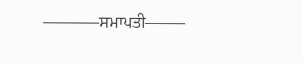———–ਸਮਾਪਤੀ——–